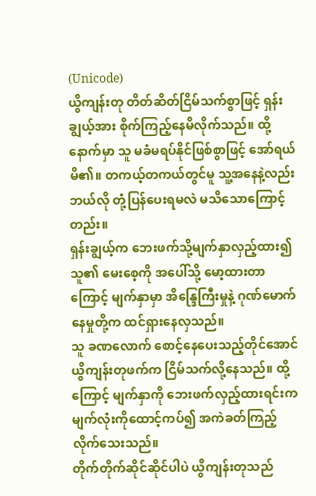(Unicode)
ယွိကျန်းတု တိတ်ဆိတ်ငြိမ်သက်စွာဖြင့် ရှန်းချွယ့်အား စိုက်ကြည့်နေမိလိုက်သည်။ ထို့နောက်မှာ သူ မခံမရပ်နိုင်ဖြစ်စွာဖြင့် အော်ရယ်မိ၏။ တကယ့်တကယ်တွင်မူ သူ့အနေနဲ့လည်း ဘယ်လို တုံ့ပြန်ပေးရမလဲ မသိသောကြောင့်တည်း။
ရှန်းချွယ့်က ဘေးဖက်သို့မျက်နှာလှည့်ထား၍ သူ၏ မေးစေ့ကို အပေါ်သို့ မော့ထားတာကြောင့် မျက်နှာမှာ အိန္ဒြေကြီးမှုနဲ့ ဂုဏ်မောက်နေမှုတို့က ထင်ရှားနေလှသည်။
သူ ခဏလောက် စောင့်နေပေးသည့်တိုင်အောင် ယွိကျန်းတုဖက်က ငြိမ်သက်လို့နေသည်။ ထို့ကြောင့် မျက်နှာကို ဘေးဖက်လှည့်ထားရင်းက မျက်လုံးကိုထောင့်ကပ်၍ အကဲခတ်ကြည့်လိုက်သေးသည်။
တိုက်တိုက်ဆိုင်ဆိုင်ပါပဲ ယွိကျန်းတုသည်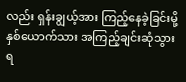လည်း ရှန်းချွယ့်အား ကြည့်နေခဲ့ခြင်းမို့ နှစ်ယောက်သား အကြည့်ချင်းဆုံသွားရ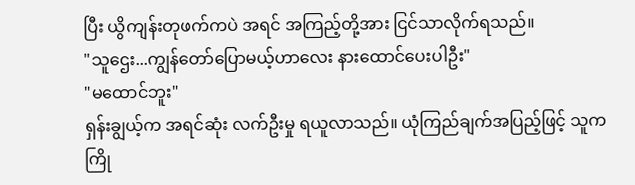ပြီး ယွိကျန်းတုဖက်ကပဲ အရင် အကြည့်တို့အား ငြင်သာလိုက်ရသည်။
"သူဌေး...ကျွန်တော်ပြောမယ့်ဟာလေး နားထောင်ပေးပါဦး"
"မထောင်ဘူး"
ရှန်းချွယ့်က အရင်ဆုံး လက်ဦးမှု ရယူလာသည်။ ယုံကြည်ချက်အပြည့်ဖြင့် သူက ကြို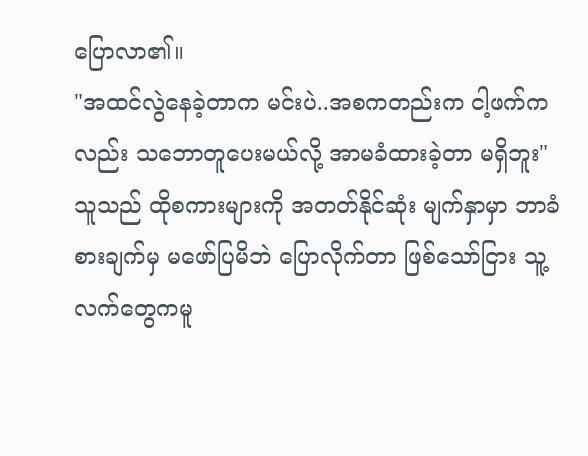ပြောလာ၏။
"အထင်လွဲနေခဲ့တာက မင်းပဲ..အစကတည်းက ငါ့ဖက်ကလည်း သဘောတူပေးမယ်လို့ အာမခံထားခဲ့တာ မရှိဘူး"
သူသည် ထိုစကားများကို အတတ်နိုင်ဆုံး မျက်နှာမှာ ဘာခံစားချက်မှ မဖော်ပြမိဘဲ ပြောလိုက်တာ ဖြစ်သော်ငြား သူ့လက်တွေကမူ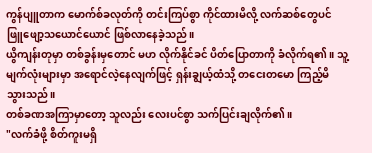ကွန်ပျူတာက မောက်စ်ခလုတ်ကို တင်းကြပ်စွာ ကိုင်ထားမိလို့ လက်ဆစ်တွေပင် ဖြူဖျော့သယောင်ယောင် ဖြစ်လာနေခဲ့သည်။
ယွိကျန်းတုမှာ တစ်ခွန်းမှတောင် မဟ လိုက်နိုင်ခင် ပိတ်ပြောတာကို ခံလိုက်ရ၏။ သူ့မျက်လုံးများမှာ အရောင်လဲ့နေလျက်ဖြင့် ရှန်းချွယ့်ထံသို့ တငေးတမော ကြည့်မိသွားသည်။
တစ်ခဏအကြာမှာတော့ သူလည်း လေးပင်စွာ သက်ပြင်းချလိုက်၏။
"လက်ခံဖို့ စိတ်ကူးမရှိ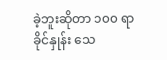ခဲ့ဘူးဆိုတာ ၁၀၀ ရာခိုင်နှုန်း သေ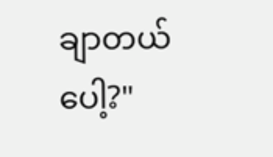ချာတယ်ပေါ့?"